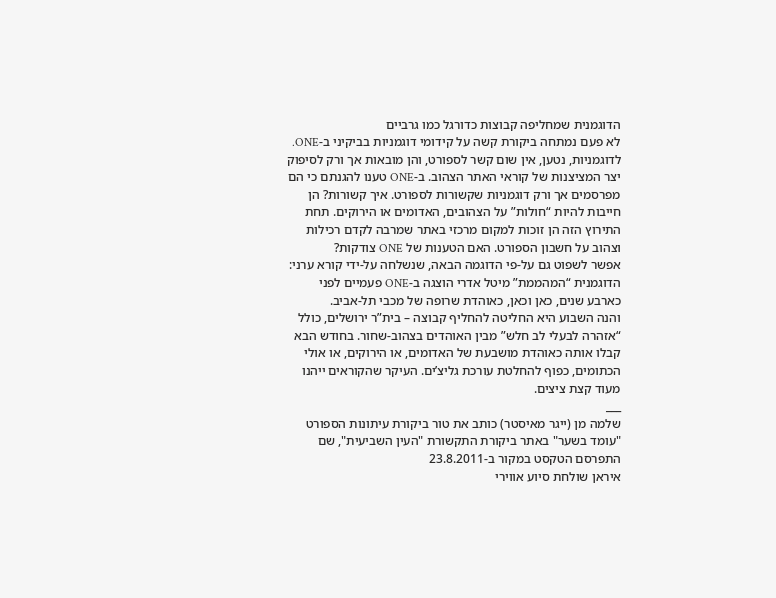הדוגמנית שמחליפה קבוצות כדורגל כמו גרביים
לא פעם נמתחה ביקורת קשה על קידומי דוגמניות בביקיני ב-ONE. לדוגמניות, נטען, אין שום קשר לספורט, והן מובאות אך ורק לסיפוק יצר המציצנות של קוראי האתר הצהוב. ב-ONE טענו להגנתם כי הם מפרסמים אך ורק דוגמניות שקשורות לספורט. איך קשורות? הן חייבות להיות “חולות” על הצהובים, האדומים או הירוקים. תחת התירוץ הזה הן זוכות למקום מרכזי באתר שמרבה לקדם רכילות וצהוב על חשבון הספורט. האם הטענות של ONE צודקות?
אפשר לשפוט גם על-פי הדוגמה הבאה, שנשלחה על-ידי קורא ערני: הדוגמנית “המהממת” מיטל אדרי הוצגה ב-ONE פעמיים לפני כארבע שנים, כאן וכאן, כאוהדת שרופה של מכבי תל-אביב.
והנה השבוע היא החליטה להחליף קבוצה – בית”ר ירושלים, כולל “אזהרה לבעלי לב חלש” מבין האוהדים בצהוב-שחור. בחודש הבא קבלו אותה כאוהדת מושבעת של האדומים, או הירוקים, או אולי הכתומים, כפוף להחלטת עורכת גליצ’ים. העיקר שהקוראים ייהנו מעוד קצת ציצים.
___
שלמה מן (ייגר מאיסטר) כותב את טור ביקורת עיתונות הספורט "עומד בשער" באתר ביקורת התקשורת "העין השביעית", שם התפרסם הטקסט במקור ב-23.8.2011
איראן שולחת סיוע אווירי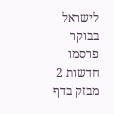לישראל
בבוקר פרסמו חדשות 2 מבזק בדף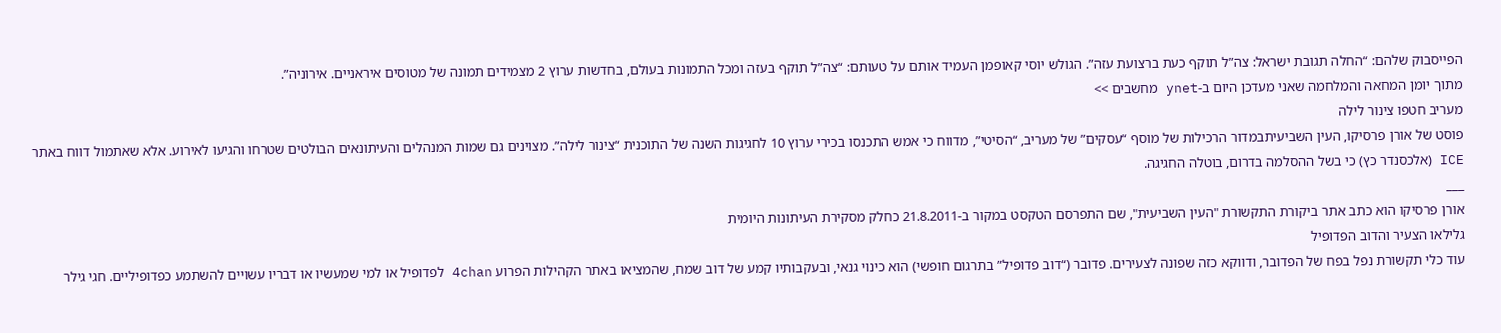הפייסבוק שלהם: “החלה תגובת ישראל: צה”ל תוקף כעת ברצועת עזה”. הגולש יוסי קאופמן העמיד אותם על טעותם: “צה”ל תוקף בעזה ומכל התמונות בעולם, בחדשות ערוץ 2 מצמידים תמונה של מטוסים איראניים. אירוניה”.
מתוך יומן המחאה והמלחמה שאני מעדכן היום ב-ynet מחשבים >>
מעריב חטפו צינור לילה
פוסט של אורן פרסיקו, העין השביעיתבמדור הרכילות של מוסף “עסקים” של מעריב, “הסיטי”, מדווח כי אמש התכנסו בכירי ערוץ 10 לחגיגות השנה של התוכנית “צינור לילה”. מצוינים גם שמות המנהלים והעיתונאים הבולטים שטרחו והגיעו לאירוע. אלא שאתמול דווח באתר ICE (אלכסנדר כץ) כי בשל ההסלמה בדרום, בוטלה החגיגה.
___
אורן פרסיקו הוא כתב אתר ביקורת התקשורת "העין השביעית", שם התפרסם הטקסט במקור ב-21.8.2011 כחלק מסקירת העיתונות היומית
גלילאו הצעיר והדוב הפדופיל
עוד כלי תקשורת נפל בפח של הפדובר, ודווקא כזה שפונה לצעירים. פדובר (“דוב פדופיל” בתרגום חופשי) הוא כינוי גנאי, ובעקבותיו קמע של דוב שמח, שהמציאו באתר הקהילות הפרוע 4chan לפדופיל או למי שמעשיו או דבריו עשויים להשתמע כפדופיליים. חגי גילר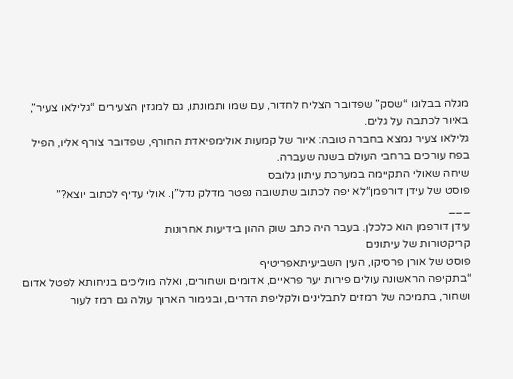מגלה בבלוגו “שסק” שפדובר הצליח לחדור, עם שמו ותמונתו, גם למגזין הצעירים “גלילאו צעיר”, באיור לכתבה על גלים.
גלילאו צעיר נמצא בחברה טובה: איור של קמעות אולימפיאדת החורף, שפדובר צורף אליו, הפיל בפח עורכים ברחבי העולם בשנה שעברה.
שיחה שאולי התקיימה במערכת עיתון גלובס
פוסט של עידן דורפמן“לא יפה לכתוב שתשובה נפטר מדלק נדל”ן. אולי עדיף לכתוב יוצא?”
___
עידן דורפמן הוא כלכלן. בעבר היה כתב שוק ההון בידיעות אחרונות
קריקטורות של עיתונים
פוסט של אורן פרסיקו, העין השביעיתאפריטיף
“בתקיפה הראשונה עולים פירות יער פראיים, אדומים ושחורים, ואלה מוליכים בניחותא לפטל אדום ושחור, בתמיכה של רמזים לתבלינים ולקליפת הדרים, ובגימור הארוך עולה גם רמז לעור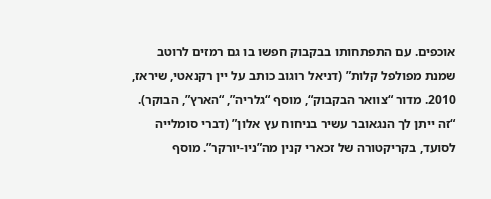אוכפים. עם התפתחותו בבקבוק חפשו בו גם רמזים לרוטב שמנת מפולפל קלות” (דניאל רוגוב כותב על יין רקנאטי, שיראז, 2010. מדור “צוואר הבקבוק“, מוסף “גלריה”, “הארץ”, הבוקר).
“זה ייתן לך הנגאובר עשיר בניחוח עץ אלון” (דברי סומלייה לסועד, בקריקטורה של זכארי קנין מה”ניו-יורקר”. מוסף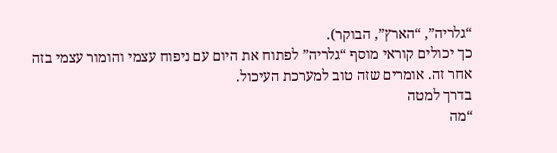“גלריה”, “הארץ”, הבוקר).
כך יכולים קוראי מוסף “גלריה” לפתוח את היום עם ניפוח עצמי והומור עצמי בזה אחר זה. אומרים שזה טוב למערכת העיכול.
בדרך למטה
“מה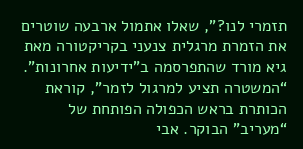תזמרי לנו?”, שאלו אתמול ארבעה שוטרים את הזמרת מרגלית צנעני בקריקטורה מאת גיא מורד שהתפרסמה ב”ידיעות אחרונות”. “המשטרה תציע למרגול לזמר”, קוראת הכותרת בראש הכפולה הפותחת של “מעריב” הבוקר. אבי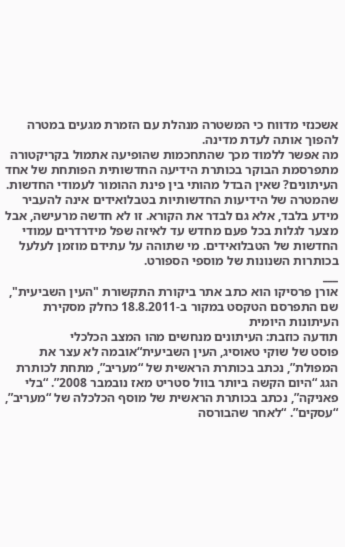אשכנזי מדווח כי המשטרה מנהלת עם הזמרת מגעים במטרה להפוך אותה לעדת מדינה.
מה אפשר ללמוד מכך שהתחכמות שהופיעה אתמול בקריקטורה מתפרסמת הבוקר בכותרת הידיעה החדשותית הפותחת של אחד העיתונים? שאין הבדל מהותי בין פינת ההומור לעמודי החדשות. שהמטרה של הידיעות החדשותיות בטבלואידים אינה להעביר מידע בלבד, אלא גם לבדר את הקורא. זו לא חדשה מרעישה, אבל מצער לגלות בכל פעם מחדש עד לאיזה שפל מידרדרים עמודי החדשות של הטבלואידים. מי שתוהה על עתידם מוזמן לעלעל בכותרות השנונות של מוספי הספורט.
___
אורן פרסיקו הוא כתב אתר ביקורת התקשורת "העין השביעית", שם התפרסם הטקסט במקור ב-18.8.2011 כחלק מסקירת העיתונות היומית
תודעה כוזבת: העיתונים מנחשים מהו המצב הכלכלי
פוסט של שוקי טאוסיג, העין השביעית“אובמה לא עצר את המפולת”, נכתב בכותרת הראשית של “מעריב”, מתחת לכותרת הגג “היום הקשה ביותר בוול סטריט מאז נובמבר 2008”. “בלי פאניקה”, נכתב בכותרת הראשית של מוסף הכלכלה של “מעריב”, “עסקים”. “לאחר שהבורסה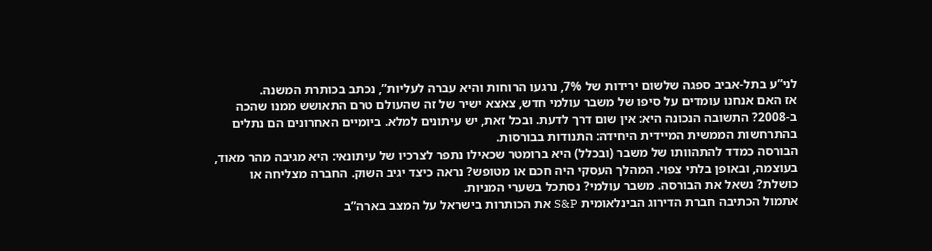לני”ע בתל-אביב ספגה שלשום ירידות של 7%, נרגעו הרוחות והיא עברה לעליות”, נכתב בכותרת המשנה.
אז האם אנחנו עומדים על סיפו של משבר עולמי חדש, צאצא ישיר של זה שהעולם טרם התאושש ממנו שהכה ב-2008? התשובה הנכונה היא: אין שום דרך לדעת. ובכל זאת, יש עיתונים למלא. ביומיים האחרונים הם נתלים בהתרחשות הממשית המיידית היחידה: התנודות בבורסות.
הבורסה כמדד להתהוותו של משבר (ובכלל) היא ברומטר שכאילו נתפר לצרכיו של עיתונאי: היא מגיבה מהר מאוד, בעוצמה, ובאופן בלתי צפוי. המהלך העסקי היה חכם או מטופש? נראה כיצד יגיב השוק. החברה מצליחה או כושלת? נשאל את הבורסה. משבר עולמי? נסתכל בשערי המניות.
אתמול הכתיבה חברת הדירוג הבינלאומית S&P את הכותרות בישראל על המצב בארה”ב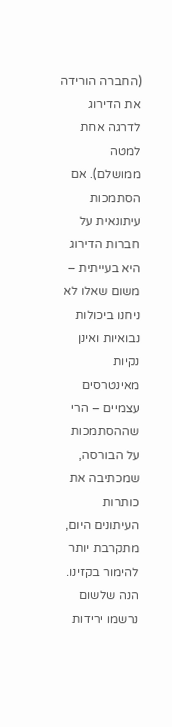(החברה הורידה את הדירוג לדרגה אחת למטה ממושלם). אם הסתמכות עיתונאית על חברות הדירוג היא בעייתית – משום שאלו לא ניחנו ביכולות נבואיות ואינן נקיות מאינטרסים עצמיים – הרי שההסתמכות על הבורסה, שמכתיבה את כותרות העיתונים היום, מתקרבת יותר להימור בקזינו.
הנה שלשום נרשמו ירידות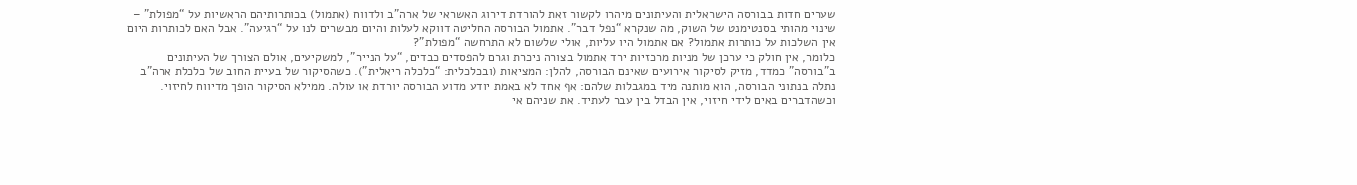שערים חדות בבורסה הישראלית והעיתונים מיהרו לקשור זאת להורדת דירוג האשראי של ארה”ב ולדווח (אתמול) בכותרותיהם הראשיות על “מפולת” – שינוי מהותי בסנטימנט של השוק, מה שנקרא “נפל דבר”. אתמול הבורסה החליטה דווקא לעלות והיום מבשרים לנו על “רגיעה”. אבל האם לכותרות היום אין השלכות על כותרות אתמול? אם אתמול היו עליות, אולי שלשום לא התרחשה “מפולת”?
כלומר, אין חולק כי ערכן של מניות מרכזיות ירד אתמול בצורה ניכרת וגרם להפסדים כבדים, “על הנייר”, למשקיעים, אולם הצורך של העיתונים ב”בורסה” כמדד, מזיק לסיקור אירועים שאינם הבורסה, להלן: המציאות (ובכלכלית: “כלכלה ריאלית”). כשהסיקור של בעיית החוב של כלכלת ארה”ב נתלה בנתוני הבורסה, הוא מותנה מיד במגבלות שלהם: אף אחד לא באמת יודע מדוע הבורסה יורדת או עולה. ממילא הסיקור הופך מדיווח לחיזוי. וכשהדברים באים לידי חיזוי, אין הבדל בין עבר לעתיד. את שניהם אי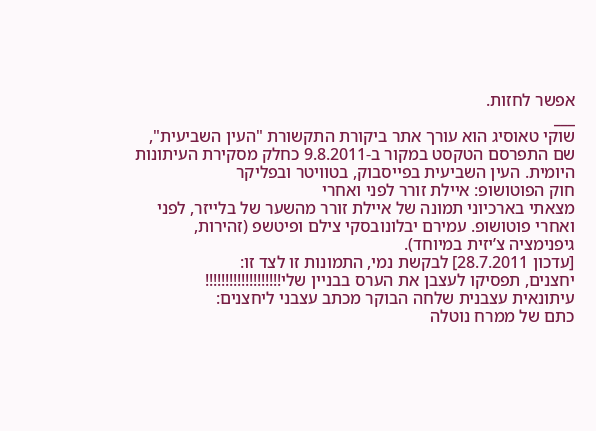אפשר לחזות.
___
שוקי טאוסיג הוא עורך אתר ביקורת התקשורת "העין השביעית", שם התפרסם הטקסט במקור ב-9.8.2011 כחלק מסקירת העיתונות היומית. העין השביעית בפייסבוק, בטוויטר ובפליקר
חוק הפוטושופ: איילת זורר לפני ואחרי
מצאתי בארכיוני תמונה של איילת זורר מהשער של בלייזר, לפני ואחרי פוטושופ. עמירם יבלונובסקי צילם ופיטשפ (זהירות, גיפנימציה צ’יזית במיוחד).
[עדכון 28.7.2011] לבקשת נמי, התמונות זו לצד זו:
יחצנים, תפסיקו לעצבן את הערס בבניין שלי!!!!!!!!!!!!!!!!!!!
עיתונאית עצבנית שלחה הבוקר מכתב עצבני ליחצנים:
כתם של ממרח נוטלה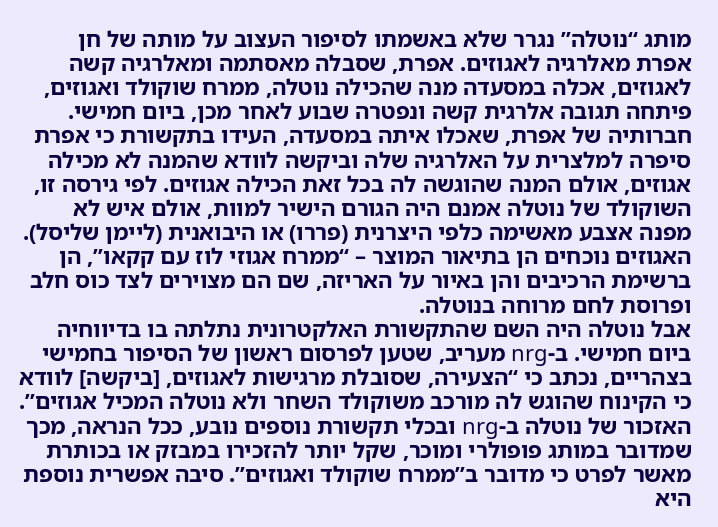מותג “נוטלה” נגרר שלא באשמתו לסיפור העצוב על מותה של חן אפרת מאלרגיה לאגוזים. אפרת, שסבלה מאסתמה ומאלרגיה קשה לאגוזים, אכלה במסעדה מנה שהכילה נוטלה, ממרח שוקולד ואגוזים, פיתחה תגובה אלרגית קשה ונפטרה שבוע לאחר מכן, ביום חמישי.
חברותיה של אפרת, שאכלו איתה במסעדה, העידו בתקשורת כי אפרת סיפרה למלצרית על האלרגיה שלה וביקשה לוודא שהמנה לא מכילה אגוזים, אולם המנה שהוגשה לה בכל זאת הכילה אגוזים. לפי גירסה זו, השוקולד של נוטלה אמנם היה הגורם הישיר למוות, אולם איש לא מפנה אצבע מאשימה כלפי היצרנית (פררו) או היבואנית (ליימן שליסל). האגוזים נוכחים הן בתיאור המוצר – “ממרח אגוזי לוז עם קקאו”, הן ברשימת הרכיבים והן באיור על האריזה, שם הם מצוירים לצד כוס חלב ופרוסת לחם מרוחה בנוטלה.
אבל נוטלה היה השם שהתקשורת האלקטרונית נתלתה בו בדיווחיה ביום חמישי. ב-nrg מעריב, שטען לפרסום ראשון של הסיפור בחמישי בצהריים, נכתב כי “הצעירה, שסובלת מרגישות לאגוזים, [ביקשה] לוודא כי הקינוח שהוגש לה מורכב משוקולד השחר ולא נוטלה המכיל אגוזים”. האזכור של נוטלה ב-nrg ובכלי תקשורת נוספים נובע, ככל הנראה, מכך שמדובר במותג פופולרי ומוכר, שקל יותר להזכירו במבזק או בכותרת מאשר לפרט כי מדובר ב”ממרח שוקולד ואגוזים”. סיבה אפשרית נוספת היא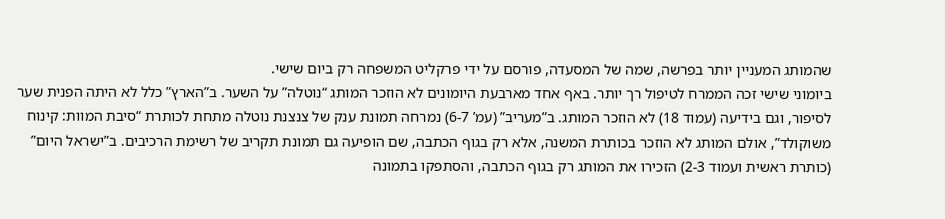שהמותג המעניין יותר בפרשה, שמה של המסעדה, פורסם על ידי פרקליט המשפחה רק ביום שישי.
ביומוני שישי זכה הממרח לטיפול רך יותר. באף אחד מארבעת היומונים לא הוזכר המותג “נוטלה” על השער. ב”הארץ” כלל לא היתה הפנית שער לסיפור, וגם בידיעה (עמוד 18) לא הוזכר המותג. ב”מעריב” (עמ’ 6-7) נמרחה תמונת ענק של צנצנת נוטלה מתחת לכותרת “סיבת המוות: קינוח משוקולד”, אולם המותג לא הוזכר בכותרת המשנה, אלא רק בגוף הכתבה, שם הופיעה גם תמונת תקריב של רשימת הרכיבים. ב”ישראל היום” (כותרת ראשית ועמוד 2-3) הזכירו את המותג רק בגוף הכתבה, והסתפקו בתמונה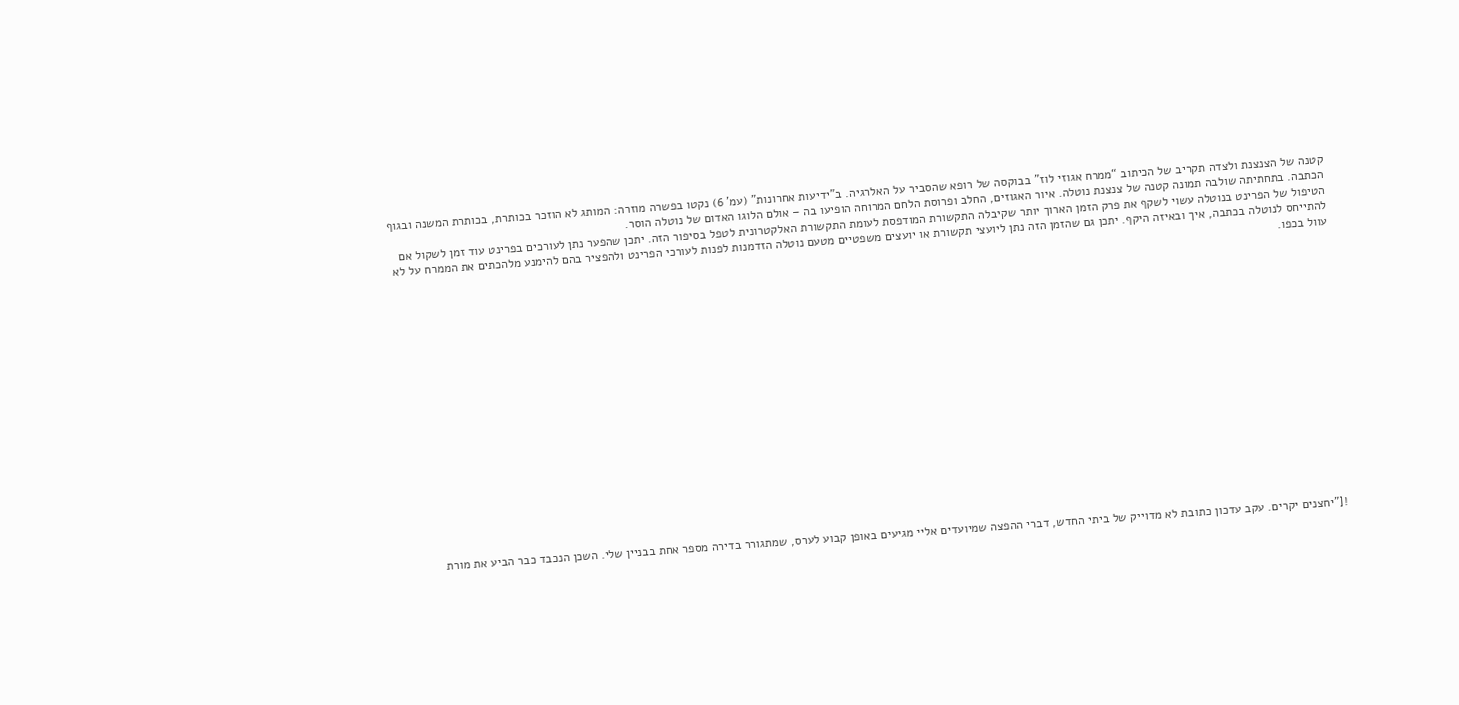קטנה של הצנצנת ולצדה תקריב של הכיתוב “ממרח אגוזי לוז” בבוקסה של רופא שהסביר על האלרגיה. ב”ידיעות אחרונות” (עמ’ 6) נקטו בפשרה מוזרה: המותג לא הוזכר בכותרת, בכותרת המשנה ובגוף הכתבה. בתחתיתה שולבה תמונה קטנה של צנצנת נוטלה. איור האגוזים, החלב ופרוסת הלחם המרוחה הופיעו בה – אולם הלוגו האדום של נוטלה הוסר.
הטיפול של הפרינט בנוטלה עשוי לשקף את פרק הזמן הארוך יותר שקיבלה התקשורת המודפסת לעומת התקשורת האלקטרונית לטפל בסיפור הזה. יתכן שהפער נתן לעורכים בפרינט עוד זמן לשקול אם להתייחס לנוטלה בכתבה, איך ובאיזה היקף. יתכן גם שהזמן הזה נתן ליועצי תקשורת או יועצים משפטיים מטעם נוטלה הזדמנות לפנות לעורכי הפרינט ולהפציר בהם להימנע מלהכתים את הממרח על לא עוול בכפו.

















!["יחצנים יקרים. עקב עדכון כתובת לא מדוייק של ביתי החדש, דברי ההפצה שמיועדים אליי מגיעים באופן קבוע לערס, שמתגורר בדירה מספר אחת בבניין שלי. השכן הנכבד כבר הביע את מורת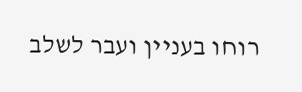רוחו בעניין ועבר לשלב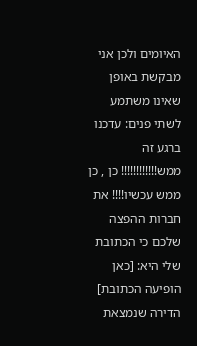האיומים ולכן אני מבקשת באופן שאינו משתמע לשתי פנים: עדכנו ברגע זה ממש!!!!!!!!!!!! כן , כן ממש עכשיו!!!! את חברות ההפצה שלכם כי הכתובת שלי היא: [כאן הופיעה הכתובת] הדירה שנמצאת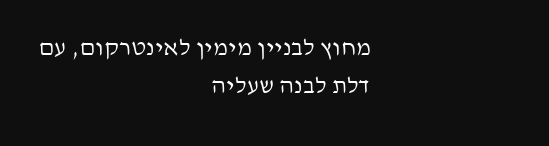מחוץ לבניין מימין לאינטרקום, עם דלת לבנה שעליה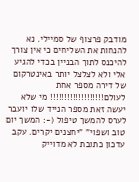מודבק פרצוף של סמיילי. נא להנחות את השליחים כי אין צורך להיכנס לתוך הבניין בכדי להגיע אלי ולא לצלצל יותר באינטרקום של דירה מספר אחת לעולם!!!!!!!!!!!!!!!!!!! מי שלא יעשה זאת מספר הנייד שלו יועבר לערס להמשך טיפול (-: המשך יום טוב ושפוי" "יחצנים יקרים. עקב עדכון כתובת לא מדוייק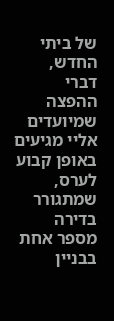של ביתי החדש, דברי ההפצה שמיועדים אליי מגיעים באופן קבוע לערס, שמתגורר בדירה מספר אחת בבניין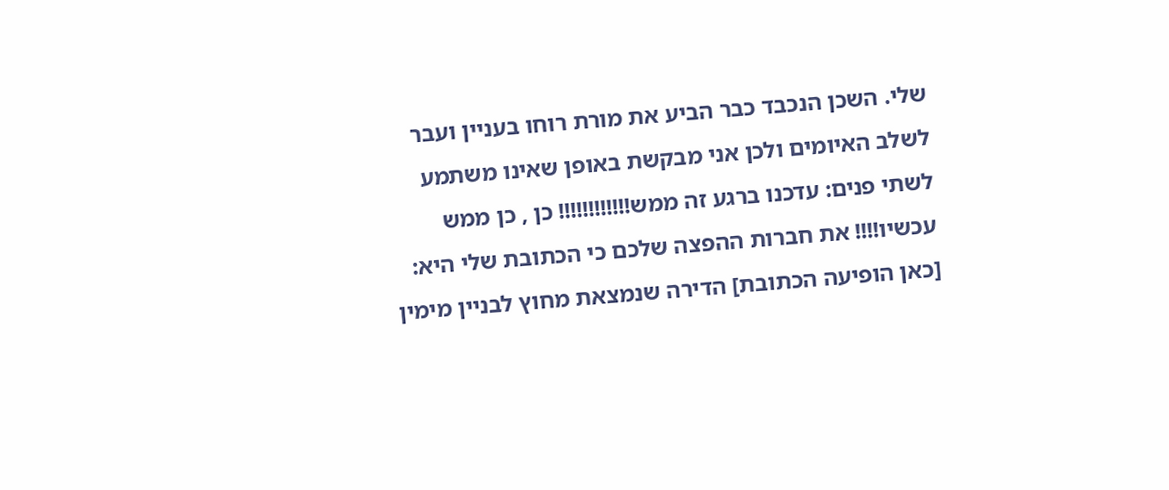שלי. השכן הנכבד כבר הביע את מורת רוחו בעניין ועבר לשלב האיומים ולכן אני מבקשת באופן שאינו משתמע לשתי פנים: עדכנו ברגע זה ממש!!!!!!!!!!!! כן , כן ממש עכשיו!!!! את חברות ההפצה שלכם כי הכתובת שלי היא: [כאן הופיעה הכתובת] הדירה שנמצאת מחוץ לבניין מימין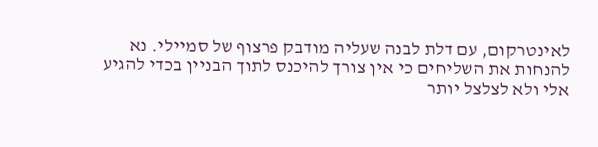לאינטרקום, עם דלת לבנה שעליה מודבק פרצוף של סמיילי. נא להנחות את השליחים כי אין צורך להיכנס לתוך הבניין בכדי להגיע אלי ולא לצלצל יותר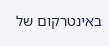באינטרקום של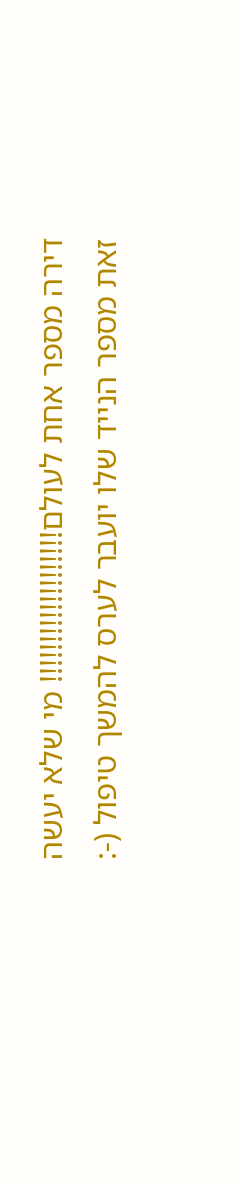דירה מספר אחת לעולם!!!!!!!!!!!!!!!!!!! מי שלא יעשה זאת מספר הנייד שלו יועבר לערס להמשך טיפול (-: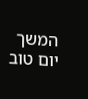המשך יום טוב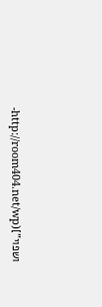ושפוי"](http://room404.net/wp-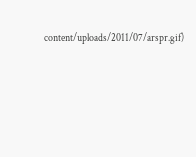content/uploads/2011/07/arspr.gif)